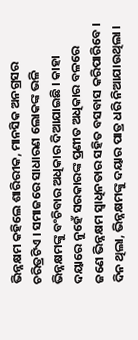ଭିନ୍ନକ୍ଷମ କହିଲେ ଶାରିରୀକ, ମାନସିକ ଅନଗ୍ରସର ଚରିତ୍ରଟିଏ । ସମାଜରେ ସାଧାରଣ ଲୋକଙ୍କ ଭଳି ଭିନ୍ନକ୍ଷମଙ୍କୁ ବଂଚିବାର ଅଧିକାର ଦିଆଯାଇଛି । କାହା ଦୟାରେ ନୁହେଁ ସରକାରଙ୍କ ପ୍ରଣୀତ ଅଧିକାର ବଳରେ ଜଣେ ଭିନ୍ନକ୍ଷମ ସ୍ୱାଧିନତାର ସହିତ ବସବାସ କରିପାରିବେ । ଦିନ ଥିଲା, ଭିନ୍ନକ୍ଷମଙ୍କୁ ଦୟାର ପାତ୍ର ଧରି ନିଆଯାଉଥିଲା ।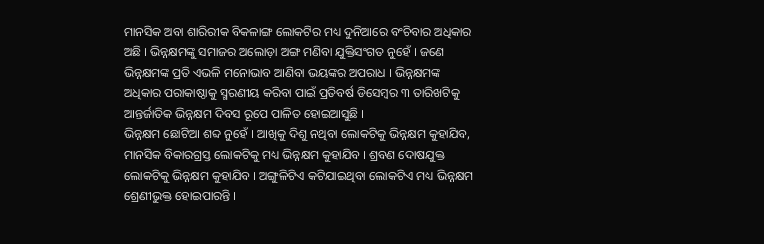ମାନସିକ ଅବା ଶାରିରୀକ ବିକଳାଙ୍ଗ ଲୋକଟିର ମଧ୍ୟ ଦୁନିଆରେ ବଂଚିବାର ଅଧିକାର ଅଛି । ଭିନ୍ନକ୍ଷମଙ୍କୁ ସମାଜର ଅଲୋଡ଼ା ଅଙ୍ଗ ମଣିବା ଯୁକ୍ତିସଂଗତ ନୁହେଁ । ଜଣେ ଭିନ୍ନକ୍ଷମଙ୍କ ପ୍ରତି ଏଭଳି ମନୋଭାବ ଆଣିବା ଭୟଙ୍କର ଅପରାଧ । ଭିନ୍ନକ୍ଷମଙ୍କ ଅଧିକାର ପରାକାଷ୍ଠାକୁ ସ୍ମରଣୀୟ କରିବା ପାଇଁ ପ୍ରତିବର୍ଷ ଡିସେମ୍ବର ୩ ତାରିଖଟିକୁ ଆନ୍ତର୍ଜାତିକ ଭିନ୍ନକ୍ଷମ ଦିବସ ରୂପେ ପାଳିତ ହୋଇଆସୁଛି ।
ଭିନ୍ନକ୍ଷମ ଛୋଟିଆ ଶବ୍ଦ ନୁହେଁ । ଆଖିକୁ ଦିଶୁ ନଥିବା ଲୋକଟିକୁ ଭିନ୍ନକ୍ଷମ କୁହାଯିବ, ମାନସିକ ବିକାରଗ୍ରସ୍ତ ଲୋକଟିକୁ ମଧ୍ୟ ଭିନ୍ନକ୍ଷମ କୁହାଯିବ । ଶ୍ରବଣ ଦୋଷଯୁକ୍ତ ଲୋକଟିକୁ ଭିନ୍ନକ୍ଷମ କୁହାଯିବ । ଅଙ୍ଗୁଳିଟିଏ କଟିଯାଇଥିବା ଲୋକଟିଏ ମଧ୍ୟ ଭିନ୍ନକ୍ଷମ ଶ୍ରେଣୀଭୁକ୍ତ ହୋଇପାରନ୍ତି ।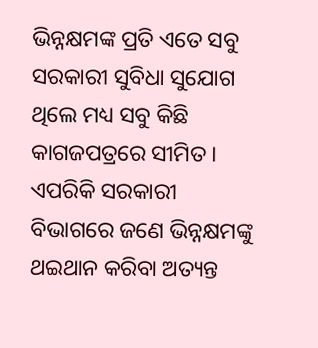ଭିନ୍ନକ୍ଷମଙ୍କ ପ୍ରତି ଏତେ ସବୁ ସରକାରୀ ସୁବିଧା ସୁଯୋଗ ଥିଲେ ମଧ୍ୟ ସବୁ କିଛି କାଗଜପତ୍ରରେ ସୀମିତ । ଏପରିକି ସରକାରୀ ବିଭାଗରେ ଜଣେ ଭିନ୍ନକ୍ଷମଙ୍କୁ ଥଇଥାନ କରିବା ଅତ୍ୟନ୍ତ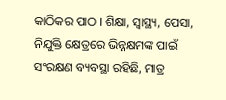କାଠିକର ପାଠ । ଶିକ୍ଷା, ସ୍ୱାସ୍ଥ୍ୟ, ପେସା, ନିଯୁକ୍ତି କ୍ଷେତ୍ରରେ ଭିନ୍ନକ୍ଷମଙ୍କ ପାଇଁ ସଂରକ୍ଷଣ ବ୍ୟବସ୍ଥା ରହିଛି, ମାତ୍ର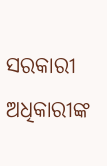ସରକାରୀ ଅଧିକାରୀଙ୍କ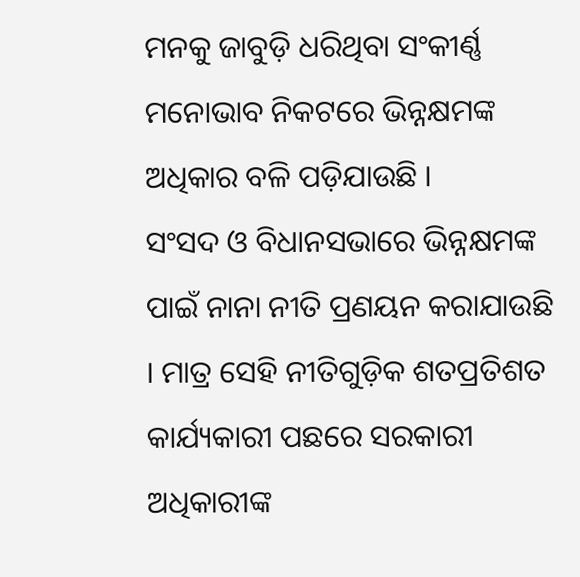ମନକୁ ଜାବୁଡ଼ି ଧରିଥିବା ସଂକୀର୍ଣ୍ଣ ମନୋଭାବ ନିକଟରେ ଭିନ୍ନକ୍ଷମଙ୍କ ଅଧିକାର ବଳି ପଡ଼ିଯାଉଛି ।
ସଂସଦ ଓ ବିଧାନସଭାରେ ଭିନ୍ନକ୍ଷମଙ୍କ ପାଇଁ ନାନା ନୀତି ପ୍ରଣୟନ କରାଯାଉଛି । ମାତ୍ର ସେହି ନୀତିଗୁଡ଼ିକ ଶତପ୍ରତିଶତ କାର୍ଯ୍ୟକାରୀ ପଛରେ ସରକାରୀ ଅଧିକାରୀଙ୍କ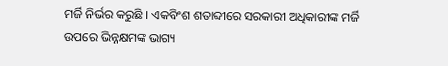ମର୍ଜି ନିର୍ଭର କରୁଛି । ଏକବିଂଶ ଶତାବ୍ଦୀରେ ସରକାରୀ ଅଧିକାରୀଙ୍କ ମର୍ଜି ଉପରେ ଭିନ୍ନକ୍ଷମଙ୍କ ଭାଗ୍ୟ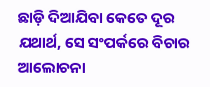ଛାଡ଼ି ଦିଆଯିବା କେତେ ଦୂର ଯଥାର୍ଥ, ସେ ସଂପର୍କରେ ବିଚାର ଆଲୋଚନା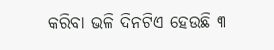କରିବା ଭଳି ଦିନଟିଏ ହେଉଛି ୩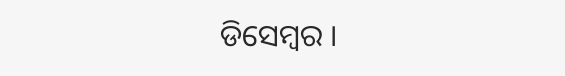ଡିସେମ୍ବର ।